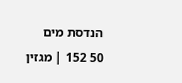הנדסת מים
50 152 | מגזין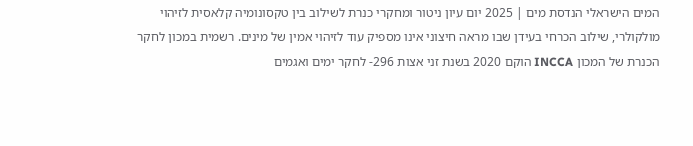המים הישראלי הנדסת מים | 2025 יום עיון ניטור ומחקרי כנרת לשילוב בין טקסונומיה קלאסית לזיהוי מולקולרי, שילוב הכרחי בעידן שבו מראה חיצוני אינו מספיק עוד לזיהוי אמין של מינים. רשמית במכון לחקר הכנרת של המכון INCCA הוקם 2020 בשנת זני אצות 296- לחקר ימים ואגמים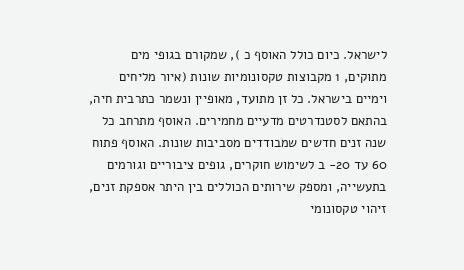לישראל. כיום כולל האוסף כ ), שמקורם בגופי מים מתוקים, 1 מקבוצות טקסונומיות שונות (איור מליחים וימיים בישראל. כל זן מתועד, מאופיין ונשמר כתרבית חיה, בהתאם לסטנדרטים מדעיים מחמירים. האוסף מתרחב כל שנה זנים חדשים שמבודדים מסביבות שונות. האוסף פתוח 60 עד 20- ב לשימוש חוקרים, גופים ציבוריים וגורמים בתעשייה, ומספק שירותים הכוללים בין היתר אספקת זנים, זיהוי טקסונומי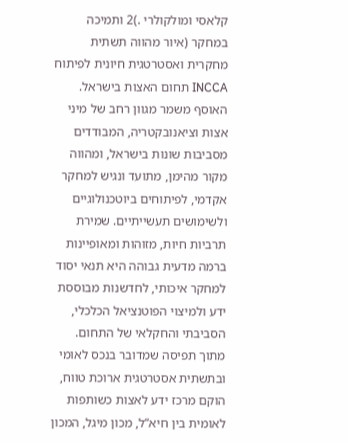קלאסי ומולקולרי .)2 ותמיכה במחקר (איור מהווה תשתית מחקרית ואסטרטגית חיונית לפיתוח INCCA תחום האצות בישראל. האוסף משמר מגוון רחב של מיני אצות וציאנובקטריה, המבודדים מסביבות שונות בישראל, ומהווה מקור מהימן, מתועד ונגיש למחקר אקדמי, לפיתוחים ביוטכנולוגיים ולשימושים תעשייתיים. שמירת תרביות חיות, מזוהות ומאופיינות ברמה מדעית גבוהה היא תנאי יסוד למחקר איכותי, לחדשנות מבוססת ידע ולמיצוי הפוטנציאל הכלכלי, הסביבתי והחקלאי של התחום. מתוך תפיסה שמדובר בנכס לאומי ובתשתית אסטרטגית ארוכת טווח, הוקם מרכז ידע לאצות כשותפות לאומית בין חיא“ל, מכון מיגל, המכון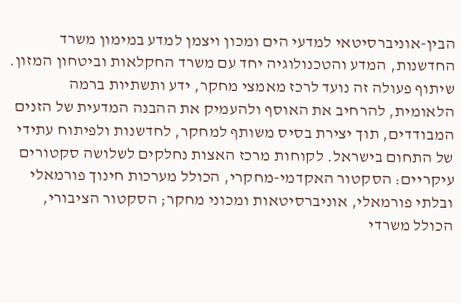הבין-אוניברסיטאי למדעי הים ומכון ויצמן למדע במימון משרד החדשנות, המדע והטכנולוגיה יחד עם משרד החקלאות וביטחון המזון. שיתוף פעולה זה נועד לרכז מאמצי מחקר, ידע ותשתיות ברמה הלאומית, להרחיב את האוסף ולהעמיק את ההבנה המדעית של הזנים המבודדים, תוך יצירת בסיס משותף למחקר, לחדשנות ולפיתוח עתידי של התחום בישראל. לקוחות מרכז האצות נחלקים לשלושה סקטורים עיקריים: הסקטור האקדמי-מחקרי, הכולל מערכות חינוך פורמאלי ובלתי פורמאלי, אוניברסיטאות ומכוני מחקר; הסקטור הציבורי, הכולל משרדי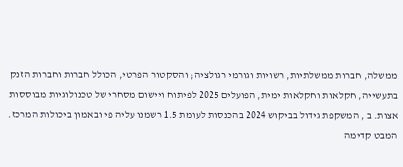ממשלה, חברות ממשלתיות, רשויות וגורמי רגולציה; והסקטור הפרטי, הכולל חברות וחברות הזנק בתעשייה, חקלאות וחקלאות ימית, הפועלים 2025 לפיתוח ויישום מסחרי של טכנולוגיות מבוססות אצות. ב , המשקפת גידול בביקוש 2024 בהכנסות לעומת 1.5 רשמנו עליה פי ובאמון ביכולות המרכז. המבט קדימה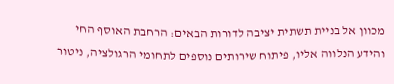מכוון אל בניית תשתית יציבה לדורות הבאים: הרחבת האוסף החי והידע הנלווה אליו, פיתוח שירותים נוספים לתחומי הרגולציה, ניטור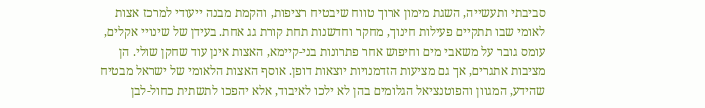סביבתי ותעשייה, השגת מימון ארוך טווח שיבטיח רציפות, והקמת מבנה ייעודי למרכז אצות לאומי שבו תתקיים פעילות חינוך, מחקר וחדשנות תחת קורת גג אחת. בעידן של שינויי אקלים, עומס גובר על משאבי מים וחיפוש אחר פתרונות בני-קיימא, האצות אינן עוד שחקן שולי. הן מציבות אתגרים, אך גם מציעות הזדמנויות יוצאות דופן. אוסף האצות הלאומי של ישראל מבטיח שהידע, המגוון והפוטנציאל הגלומים בהן לא ילכו לאיבוד, אלא יהפכו לתשתית כחול-לבן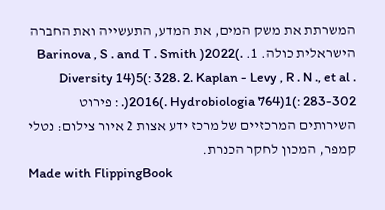המשרתת את משק המים, את המדע, התעשייה ואת החברה הישראלית כולה. 1. Barinova , S . and T . Smith )2022(. Diversity 14)5(: 328. 2. Kaplan - Levy , R . N ., et al . )2016(. Hydrobiologia 764)1(: 283-302. : פירוט השירותים המרכזיים של מרכז ידע אצות 2 איור צילום: נטלי קמפר, המכון לחקר הכנרת.
Made with FlippingBook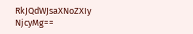RkJQdWJsaXNoZXIy NjcyMg==